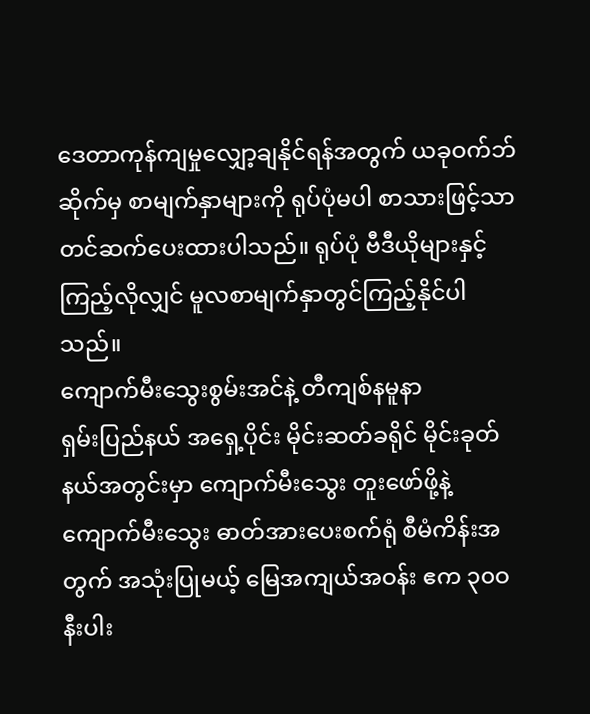ဒေတာကုန်ကျမှုလျှော့ချနိုင်ရန်အတွက် ယခုဝက်ဘ်ဆိုက်မှ စာမျက်နှာများကို ရုပ်ပုံမပါ စာသားဖြင့်သာတင်ဆက်ပေးထားပါသည်။ ရုပ်ပုံ ဗီဒီယိုများနှင့် ကြည့်လိုလျှင် မူလစာမျက်နှာတွင်ကြည့်နိုင်ပါသည်။
ကျောက်မီးသွေးစွမ်းအင်နဲ့ တီကျစ်နမူနာ
ရှမ်းပြည်နယ် အရှေ့ပိုင်း မိုင်းဆတ်ခရိုင် မိုင်းခုတ်နယ်အတွင်းမှာ ကျောက်မီးသွေး တူးဖော်ဖို့နဲ့ ကျောက်မီးသွေး ဓာတ်အားပေးစက်ရုံ စီမံကိန်းအတွက် အသုံးပြုမယ့် မြေအကျယ်အဝန်း ဧက ၃၀ဝ နီးပါး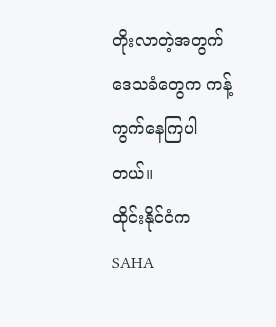တိုးလာတဲ့အတွက် ဒေသခံတွေက ကန့်ကွက်နေကြပါတယ်။
ထိုင်းနိုင်ငံက SAHA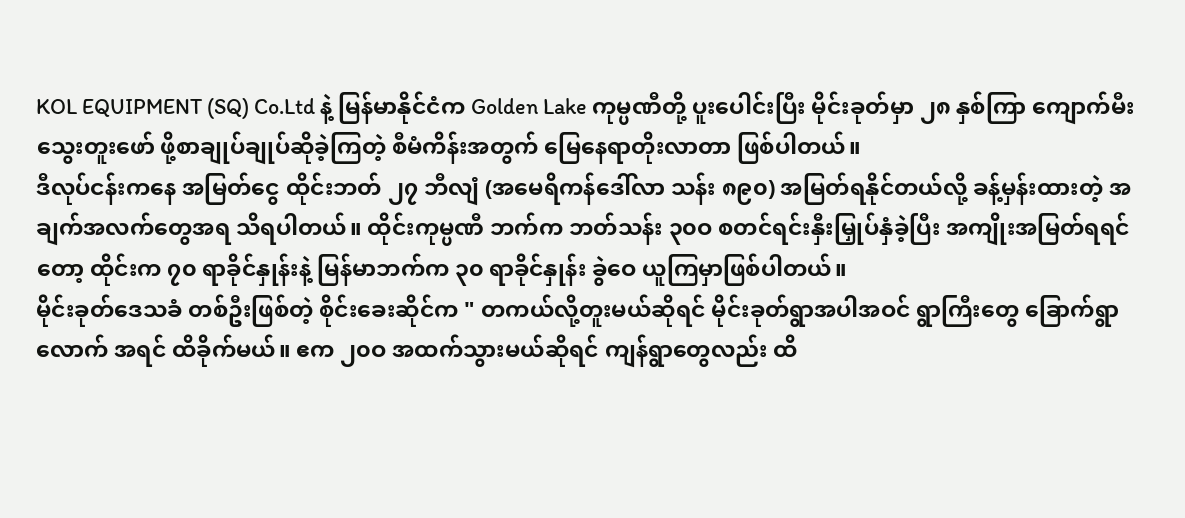KOL EQUIPMENT (SQ) Co.Ltd နဲ့ မြန်မာနိုင်ငံက Golden Lake ကုမ္ပဏီတို့ ပူးပေါင်းပြီး မိုင်းခုတ်မှာ ၂၈ နှစ်ကြာ ကျောက်မီးသွေးတူးဖော် ဖို့စာချုပ်ချုပ်ဆိုခဲ့ကြတဲ့ စီမံကိန်းအတွက် မြေနေရာတိုးလာတာ ဖြစ်ပါတယ်။
ဒီလုပ်ငန်းကနေ အမြတ်ငွေ ထိုင်းဘတ် ၂၇ ဘီလျံ (အမေရိကန်ဒေါ်လာ သန်း ၈၉၀) အမြတ်ရနိုင်တယ်လို့ ခန့်မှန်းထားတဲ့ အချက်အလက်တွေအရ သိရပါတယ်။ ထိုင်းကုမ္ပဏီ ဘက်က ဘတ်သန်း ၃၀ဝ စတင်ရင်းနှီးမြှုပ်နှံခဲ့ပြီး အကျိုးအမြတ်ရရင်တော့ ထိုင်းက ၇၀ ရာခိုင်နှုန်းနဲ့ မြန်မာဘက်က ၃၀ ရာခိုင်နှုန်း ခွဲဝေ ယူကြမှာဖြစ်ပါတယ်။
မိုင်းခုတ်ဒေသခံ တစ်ဦးဖြစ်တဲ့ စိုင်းခေးဆိုင်က " တကယ်လို့တူးမယ်ဆိုရင် မိုင်းခုတ်ရွာအပါအဝင် ရွာကြီးတွေ ခြောက်ရွာလောက် အရင် ထိခိုက်မယ်။ ဧက ၂၀ဝ အထက်သွားမယ်ဆိုရင် ကျန်ရွာတွေလည်း ထိ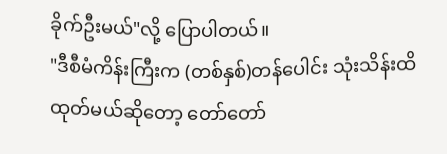ခိုက်ဦးမယ်"လို့ ပြောပါတယ်။
"ဒီစီမံကိန်းကြီးက (တစ်နှစ်)တန်ပေါင်း သုံးသိန်းထိ ထုတ်မယ်ဆိုတော့ တော်တော်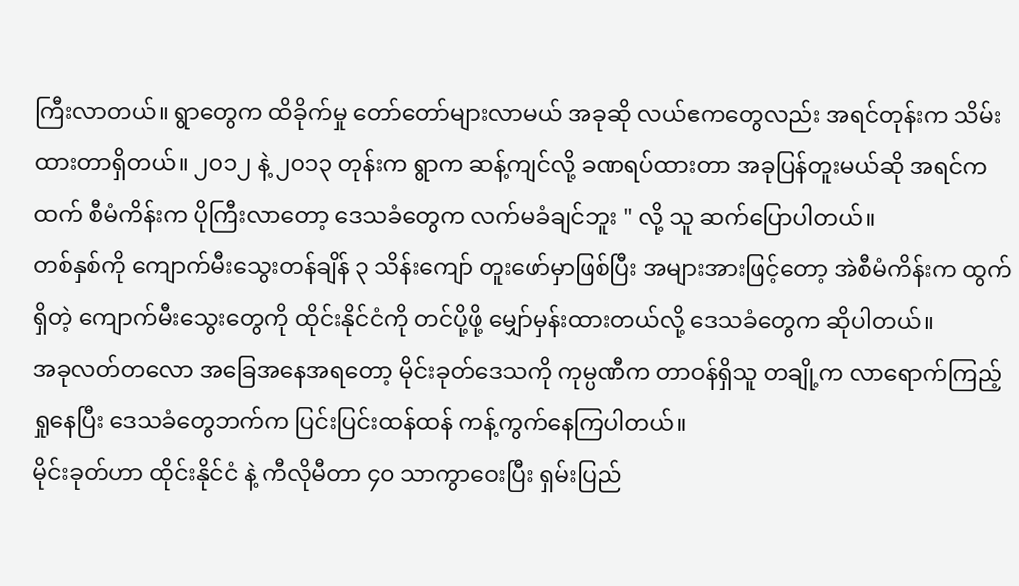ကြီးလာတယ်။ ရွာတွေက ထိခိုက်မှု တော်တော်များလာမယ် အခုဆို လယ်ဧကတွေလည်း အရင်တုန်းက သိမ်းထားတာရှိတယ်။ ၂၀၁၂ နဲ့ ၂၀၁၃ တုန်းက ရွာက ဆန့်ကျင်လို့ ခဏရပ်ထားတာ အခုပြန်တူးမယ်ဆို အရင်ကထက် စီမံကိန်းက ပိုကြီးလာတော့ ဒေသခံတွေက လက်မခံချင်ဘူး " လို့ သူ ဆက်ပြောပါတယ်။
တစ်နှစ်ကို ကျောက်မီးသွေးတန်ချိန် ၃ သိန်းကျော် တူးဖော်မှာဖြစ်ပြီး အများအားဖြင့်တော့ အဲစီမံကိန်းက ထွက်ရှိတဲ့ ကျောက်မီးသွေးတွေကို ထိုင်းနိုင်ငံကို တင်ပို့ဖို့ မျှော်မှန်းထားတယ်လို့ ဒေသခံတွေက ဆိုပါတယ်။
အခုလတ်တလော အခြေအနေအရတော့ မိုင်းခုတ်ဒေသကို ကုမ္ပဏီက တာဝန်ရှိသူ တချို့က လာရောက်ကြည့်ရှုနေပြီး ဒေသခံတွေဘက်က ပြင်းပြင်းထန်ထန် ကန့်ကွက်နေကြပါတယ်။
မိုင်းခုတ်ဟာ ထိုင်းနိုင်ငံ နဲ့ ကီလိုမီတာ ၄၀ သာကွာဝေးပြီး ရှမ်းပြည်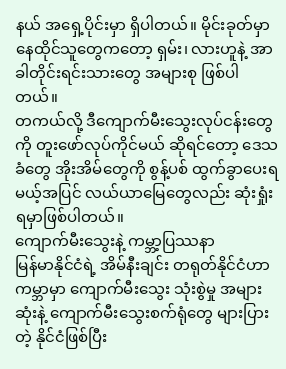နယ် အရှေ့ပိုင်းမှာ ရှိပါတယ်။ မိုင်းခုတ်မှာ နေထိုင်သူတွေကတော့ ရှမ်း၊ လားဟူနဲ့ အာခါတိုင်းရင်းသားတွေ အများစု ဖြစ်ပါတယ်။
တကယ်လို့ ဒီကျောက်မီးသွေးလုပ်ငန်းတွေကို တူးဖော်လုပ်ကိုင်မယ် ဆိုရင်တော့ ဒေသခံတွေ အိုးအိမ်တွေကို စွန့်ပစ် ထွက်ခွာပေးရမယ့်အပြင် လယ်ယာမြေတွေလည်း ဆုံးရှုံးရမှာဖြစ်ပါတယ်။
ကျောက်မီးသွေးနဲ့ ကမ္ဘာ့ပြဿနာ
မြန်မာနိုင်ငံရဲ့ အိမ်နီးချင်း တရုတ်နိုင်ငံဟာ ကမ္ဘာမှာ ကျောက်မီးသွေး သုံးစွဲမှု အများဆုံးနဲ့ ကျောက်မီးသွေးစက်ရုံတွေ များပြားတဲ့ နိုင်ငံဖြစ်ပြီး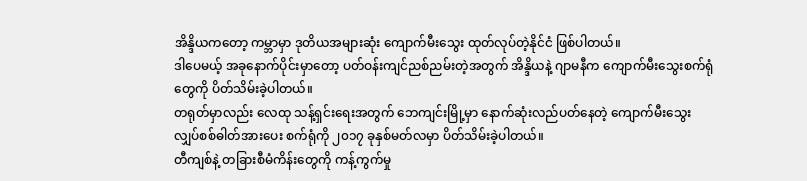အိန္ဒိယကတော့ ကမ္ဘာမှာ ဒုတိယအများဆုံး ကျောက်မီးသွေး ထုတ်လုပ်တဲ့နိုင်ငံ ဖြစ်ပါတယ်။
ဒါပေမယ့် အခုနောက်ပိုင်းမှာတော့ ပတ်ဝန်းကျင်ညစ်ညမ်းတဲ့အတွက် အိန္ဒိယနဲ့ ဂျာမနီက ကျောက်မီးသွေးစက်ရုံတွေကို ပိတ်သိမ်းခဲ့ပါတယ်။
တရုတ်မှာလည်း လေထု သန့်ရှင်းရေးအတွက် ဘေကျင်းမြို့မှာ နောက်ဆုံးလည်ပတ်နေတဲ့ ကျောက်မီးသွေး လျှပ်စစ်ဓါတ်အားပေး စက်ရုံကို ၂၀၁၇ ခုနှစ်မတ်လမှာ ပိတ်သိမ်းခဲ့ပါတယ်။
တီကျစ်နဲ့ တခြားစီမံကိန်းတွေကို ကန့်ကွက်မှု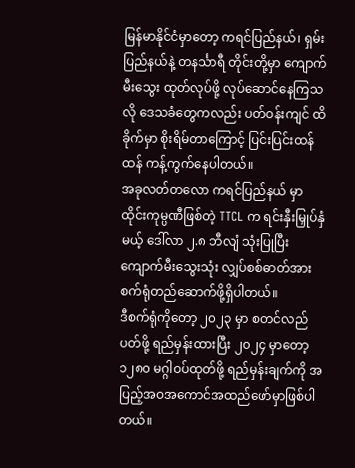မြန်မာနိုင်ငံမှာတော့ ကရင်ပြည်နယ်၊ ရှမ်းပြည်နယ်နဲ့ တနင်္သာရီ တိုင်းတို့မှာ ကျောက်မီးသွေး ထုတ်လုပ်ဖို့ လုပ်ဆောင်နေကြသလို ဒေသခံတွေကလည်း ပတ်ဝန်းကျင် ထိခိုက်မှာ စိုးရိမ်တာကြောင့် ပြင်းပြင်းထန်ထန် ကန့်ကွက်နေပါတယ်။
အခုလတ်တလော ကရင်ပြည်နယ် မှာ ထိုင်းကုမ္ပဏီဖြစ်တဲ့ TTCL က ရင်းနှီးမြှုပ်နှံမယ့် ဒေါ်လာ ၂.၈ ဘီလျံ သုံးပြုပြီး ကျောက်မီးသွေးသုံး လျှပ်စစ်ဓာတ်အား စက်ရုံတည်ဆောက်ဖို့ရှိပါတယ်။
ဒီစက်ရုံကိုတော့ ၂၀၂၃ မှာ စတင်လည်ပတ်ဖို့ ရည်မှန်းထားပြီး ၂၀၂၄ မှာတော့ ၁၂၈၀ မဂ္ဂါဝပ်ထုတ်ဖို့ ရည်မှန်းချက်ကို အပြည့်အဝအကောင်အထည်ဖော်မှာဖြစ်ပါတယ်။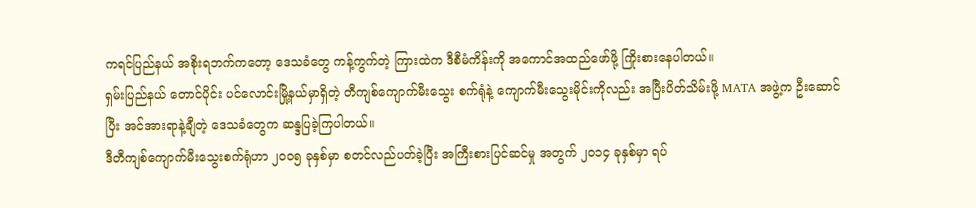ကရင်ပြည်နယ် အစိုးရဘက်ကတော့ ဒေသခံတွေ ကန့်ကွက်တဲ့ ကြားထဲက ဒီစီမံကိန်းကို အကောင်အထည်ဖော်ဖို့ ကြိုးစားနေပါတယ်။
ရှမ်းပြည်နယ် တောင်ပိုင်း ပင်လောင်းမြို့နယ်မှာရှိတဲ့ တီကျစ်ကျောက်မီးသွေး စက်ရုံနဲ့ ကျောက်မီးသွေးမိုင်းကိုလည်း အပြီးပိတ်သိမ်းဖို့ MATA အဖွဲ့က ဦးဆောင်ပြီး အင်အားရာနဲ့ချီတဲ့ ဒေသခံတွေက ဆန္ဒပြခဲ့ကြပါတယ်။
ဒီတီကျစ်ကျောက်မီးသွေးစက်ရုံဟာ ၂၀၀၅ ခုနှစ်မှာ စတင်လည်ပတ်ခဲ့ပြီး အကြီးစားပြင်ဆင်မှု အတွက် ၂၀၁၄ ခုနှစ်မှာ ရပ်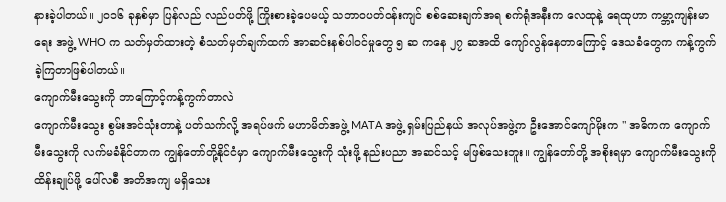နားခဲ့ပါတယ်။ ၂၀၁၆ ခုနှစ်မှာ ပြန်လည် လည်ပတ်ဖို့ ကြိုးစားခဲ့ပေမယ့် သဘာဝပတ်ဝန်းကျင် စစ်ဆေးချက်အရ စက်ရုံအနီးက လေထုနဲ့ ရေထုဟာ ကမ္ဘာ့ကျန်းမာရေး အဖွဲ့ WHO က သတ်မှတ်ထားတဲ့ စံသတ်မှတ်ချက်ထက် အာဆင်းနစ်ပါဝင်မှုတွေ ၅ ဆ ကနေ ၂၇ ဆအထိ ကျော်လွန်နေတာကြောင့် ဒေသခံတွေက ကန့်ကွက်ခဲ့ကြတာဖြစ်ပါတယ်။
ကျောက်မီးသွေးကို ဘာကြောင့်ကန့်ကွက်တာလဲ
ကျောက်မီးသွေး စွမ်းအင်သုံးတာနဲ့ ပတ်သက်လို့ အရပ်ဖက် မဟာမိတ်အဖွဲ့ MATA အဖွဲ့ ရှမ်းပြည်နယ် အလုပ်အဖွဲ့က ဦးအောင်ကျော်မိုးက " အဓိကက ကျောက်မီးသွေးကို လက်မခံနိုင်တာက ကျွန်တော်တို့နိုင်ငံမှာ ကျောက်မီးသွေးကို သုံးဖို့ နည်းပညာ အဆင်သင့် မဖြစ်သေးဘူး။ ကျွန်တော်တို့ အစိုးရမှာ ကျောက်မီးသွေးကို ထိန်းချုပ်ဖို့ ပေါ်လစီ အတိအကျ မရှိသေး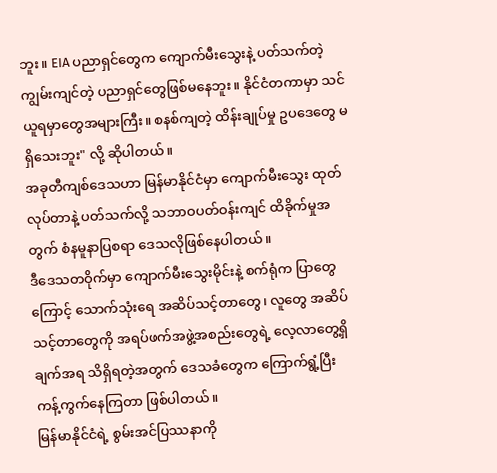ဘူး။ EIA ပညာရှင်တွေက ကျောက်မီးသွေးနဲ့ ပတ်သက်တဲ့ ကျွမ်းကျင်တဲ့ ပညာရှင်တွေဖြစ်မနေဘူး။ နိုင်ငံတကာမှာ သင်ယူရမှာတွေအများကြီး။ စနစ်ကျတဲ့ ထိန်းချုပ်မှု ဥပဒေတွေ မရှိသေးဘူး" လို့ ဆိုပါတယ်။
အခုတီကျစ်ဒေသဟာ မြန်မာနိုင်ငံမှာ ကျောက်မီးသွေး ထုတ်လုပ်တာနဲ့ ပတ်သက်လို့ သဘာဝပတ်ဝန်းကျင် ထိခိုက်မှုအတွက် စံနမူနာပြစရာ ဒေသလိုဖြစ်နေပါတယ်။
ဒီဒေသတဝိုက်မှာ ကျောက်မီးသွေးမိုင်းနဲ့ စက်ရုံက ပြာတွေကြောင့် သောက်သုံးရေ အဆိပ်သင့်တာတွေ၊ လူတွေ အဆိပ်သင့်တာတွေကို အရပ်ဖက်အဖွဲ့အစည်းတွေရဲ့ လေ့လာတွေ့ရှိချက်အရ သိရှိရတဲ့အတွက် ဒေသခံတွေက ကြောက်ရွံ့ပြီး ကန့်ကွက်နေကြတာ ဖြစ်ပါတယ်။
မြန်မာနိုင်ငံရဲ့ စွမ်းအင်ပြဿနာကို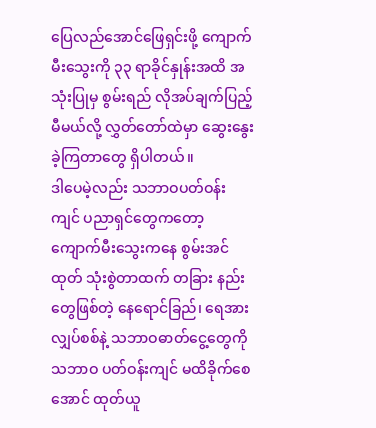ပြေလည်အောင်ဖြေရှင်းဖို့ ကျောက်မီးသွေးကို ၃၃ ရာခိုင်နှုန်းအထိ အသုံးပြုမှ စွမ်းရည် လိုအပ်ချက်ပြည့်မီမယ်လို့ လွှတ်တော်ထဲမှာ ဆွေးနွေးခဲ့ကြတာတွေ ရှိပါတယ်။
ဒါပေမဲ့လည်း သဘာဝပတ်ဝန်းကျင် ပညာရှင်တွေကတော့ ကျောက်မီးသွေးကနေ စွမ်းအင်ထုတ် သုံးစွဲတာထက် တခြား နည်းတွေဖြစ်တဲ့ နေရောင်ခြည်၊ ရေအားလျှပ်စစ်နဲ့ သဘာဝဓာတ်ငွေ့တွေကို သဘာဝ ပတ်ဝန်းကျင် မထိခိုက်စေအောင် ထုတ်ယူ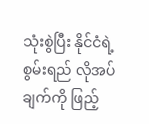သုံးစွဲပြီး နိုင်ငံရဲ့ စွမ်းရည် လိုအပ်ချက်ကို ဖြည့်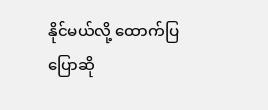နိုင်မယ်လို့ ထောက်ပြပြောဆို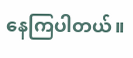နေကြပါတယ်။